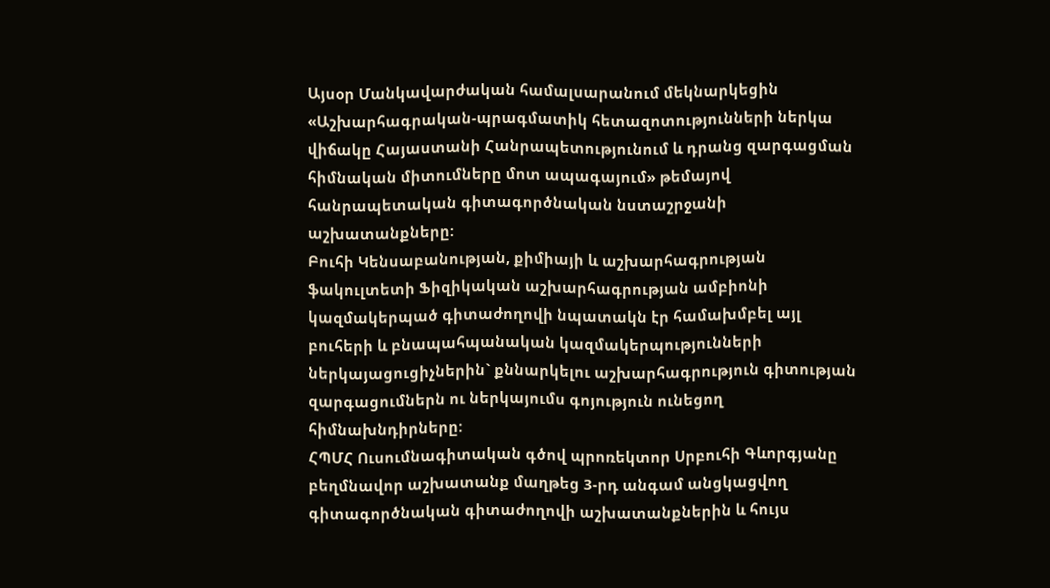Այսօր Մանկավարժական համալսարանում մեկնարկեցին «Աշխարհագրական-պրագմատիկ հետազոտությունների ներկա վիճակը Հայաստանի Հանրապետությունում և դրանց զարգացման հիմնական միտումները մոտ ապագայում» թեմայով հանրապետական գիտագործնական նստաշրջանի աշխատանքները:
Բուհի Կենսաբանության, քիմիայի և աշխարհագրության ֆակուլտետի Ֆիզիկական աշխարհագրության ամբիոնի կազմակերպած գիտաժողովի նպատակն էր համախմբել այլ բուհերի և բնապահպանական կազմակերպությունների ներկայացուցիչներին` քննարկելու աշխարհագրություն գիտության զարգացումներն ու ներկայումս գոյություն ունեցող հիմնախնդիրները:
ՀՊՄՀ Ուսումնագիտական գծով պրոռեկտոր Սրբուհի Գևորգյանը բեղմնավոր աշխատանք մաղթեց 3-րդ անգամ անցկացվող գիտագործնական գիտաժողովի աշխատանքներին և հույս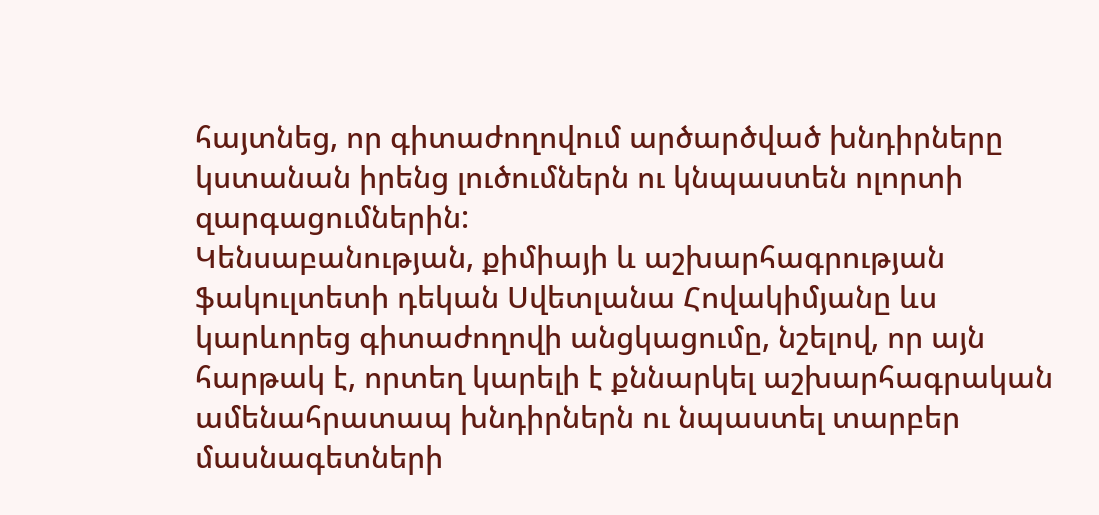հայտնեց, որ գիտաժողովում արծարծված խնդիրները կստանան իրենց լուծումներն ու կնպաստեն ոլորտի զարգացումներին:
Կենսաբանության, քիմիայի և աշխարհագրության ֆակուլտետի դեկան Սվետլանա Հովակիմյանը ևս կարևորեց գիտաժողովի անցկացումը, նշելով, որ այն հարթակ է, որտեղ կարելի է քննարկել աշխարհագրական ամենահրատապ խնդիրներն ու նպաստել տարբեր մասնագետների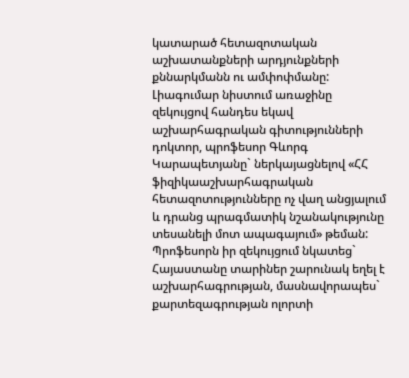կատարած հետազոտական աշխատանքների արդյունքների քննարկմանն ու ամփոփմանը:
Լիագումար նիստում առաջինը զեկույցով հանդես եկավ աշխարհագրական գիտությունների դոկտոր, պրոֆեսոր Գևորգ Կարապետյանը` ներկայացնելով «ՀՀ ֆիզիկաաշխարհագրական հետազոտությունները ոչ վաղ անցյալում և դրանց պրագմատիկ նշանակությունը տեսանելի մոտ ապագայում» թեման:
Պրոֆեսորն իր զեկույցում նկատեց` Հայաստանը տարիներ շարունակ եղել է աշխարհագրության, մասնավորապես` քարտեզագրության ոլորտի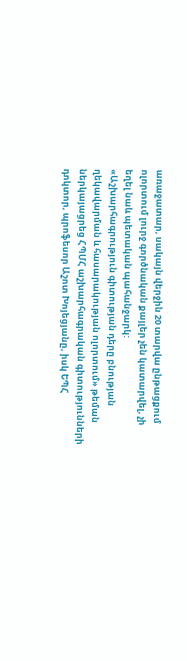առաջատար, սակայն վերջին 20 տարվա ընթացքում ոլորտում լուրջ գործնական քայլեր չեն կատարվել, չի եղել նաև պետական պահանջարկ:
«Աշխարհագրություն գիտության դերը բնության ղեկավարման և հասարակության ոլորտում» թեման ներկայացրեց ՀՊՄՀ աշխարհագրական գիտությունների դոկտոր, պրոֆեսոր Աշոտ Խոյեցյանը, իսկ ԵՊՀ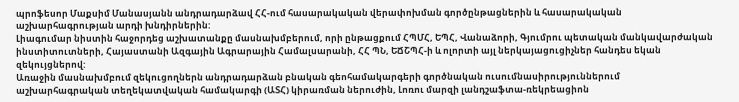պրոֆեսոր Մաքսիմ Մանասյանն անդրադարձավ ՀՀ-ում հասարակական վերափոխման գործընթացներին և հասարակական աշխարհագրության արդի խնդիրներին:
Լիագումար նիստին հաջորդեց աշխատանքը մասնախմբերում, որի ընթացքում ՀՊՄՀ, ԵՊՀ, Վանաձորի, Գյումրու պետական մանկավարժական ինստիտուտների, Հայաստանի Ազգային Ագրարային Համալսարանի, ՀՀ ՊՆ, ԵՃՇՊՀ-ի և ոլորտի այլ ներկայացուցիչներ հանդես եկան զեկույցներով:
Առաջին մասնախմբում զեկուցողներն անդրադարձան բնական գեոհամակարգերի գործնական ուսումնասիրություններում աշխարհագրական տեղեկատվական համակարգի (ԱՏՀ) կիրառման ներուժին, Լոռու մարզի լանդշաֆտա-ռեկրեացիոն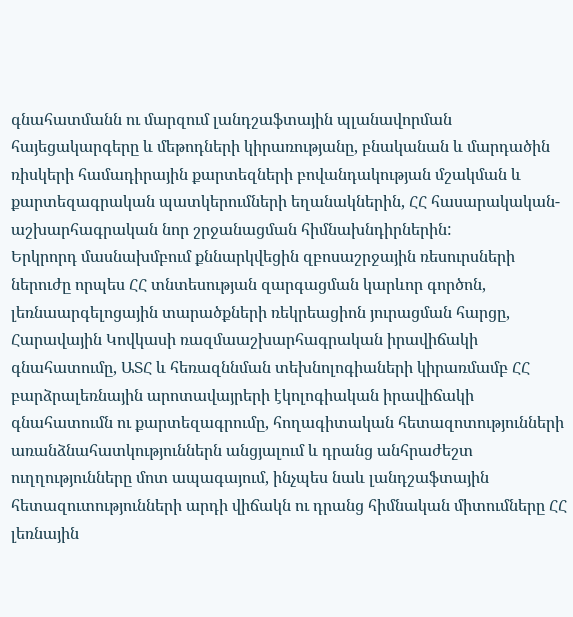գնահատմանն ու մարզում լանդշաֆտային պլանավորման հայեցակարգերը և մեթոդների կիրառությանը, բնականան և մարդածին ռիսկերի համադիրային քարտեզների բովանդակության մշակման և քարտեզագրական պատկերումների եղանակներին, ՀՀ հասարակական-աշխարհագրական նոր շրջանացման հիմնախնդիրներին:
Երկրորդ մասնախմբում քննարկվեցին զբոսաշրջային ռեսուրսների ներուժը որպես ՀՀ տնտեսության զարգացման կարևոր գործոն, լեռնաարգելոցային տարածքների ռեկրեացիոն յուրացման հարցը, Հարավային Կովկասի ռազմաաշխարհագրական իրավիճակի գնահատումը, ԱՏՀ և հեռազննման տեխնոլոգիաների կիրառմամբ ՀՀ բարձրալեռնային արոտավայրերի էկոլոգիական իրավիճակի գնահատումն ու քարտեզագրումը, հողագիտական հետազոտությունների առանձնահատկություններն անցյալում և դրանց անհրաժեշտ ուղղությունները մոտ ապագայում, ինչպես նաև լանդշաֆտային հետազուտությունների արդի վիճակն ու դրանց հիմնական միտումները ՀՀ լեռնային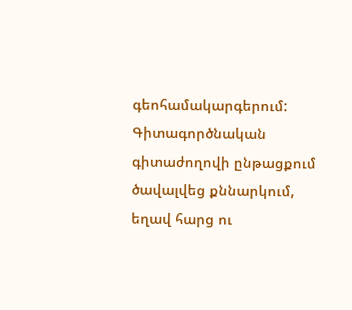գեոհամակարգերում:
Գիտագործնական գիտաժողովի ընթացքում ծավալվեց քննարկում, եղավ հարց ու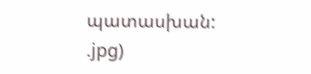պատասխան:
.jpg)